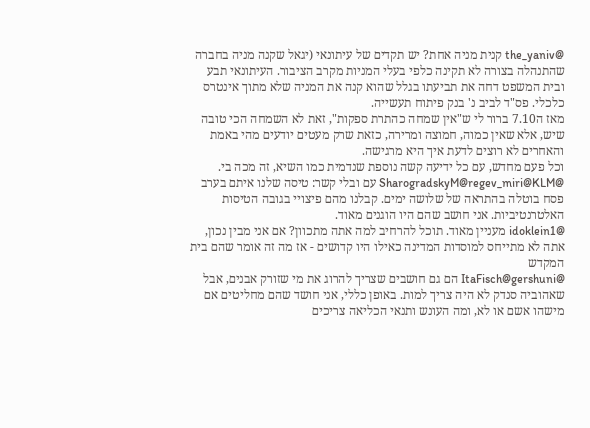@the_yaniv קנית מניה אחת? יש תקדים של עיתונאי (יגאל שקנה מניה בחברה שהתנהלה בצורה לא תקינה כלפי בעלי המניות מקרב הציבור. העיתונאי תבע ובית המשפט דחה את תביעתו בגלל שהוא קנה את המניה שלא מתוך אינטרס כלכלי. פס"ד לביב נ' בנק פיתוח תעשייה.
מאז ה7.10 ברור לי ש"אין שמחה כהתרת ספקות", זאת לא השמחה הכי טובה שיש, אלא שאין כמוה, חמוצה ומרירה, כזאת שרק מעטים יודעים מהי באמת והאחרים לא רוצים לדעת איך היא מרגישה.
וכל פעם מחדש, עם כל ידיעה קשה נוספת שנדמית כמו השיא, זה מכה בי.
@SharogradskyM@regev_miri@KLM עם ובלי קשר: טיסה שלנו איתם בערב פסח בוטלה בהתראה של שלושה ימים. קבלנו מהם פיצויי בגובה הטיסות האלטרנטיביות. אני חושב שהם היו הוגנים מאוד.
@idoklein1 מעניין מאוד. תוכל להרחיב למה אתה מתכוון? אם אני מבין נכון, אתה לא מתייחס למוסדות המדינה כאילו היו קדושים - אז מה זה אומר שהם בית המקדש
@ItaFisch@gershuni הם גם חושבים שצריך להרוג את מי שזורק אבנים, אבל שאהוביה סנדק לא היה צריך למות. באופן כללי, אני חושד שהם מחליטים אם מישהו אשם או לא, ומה העונש ותנאי הכליאה צריכים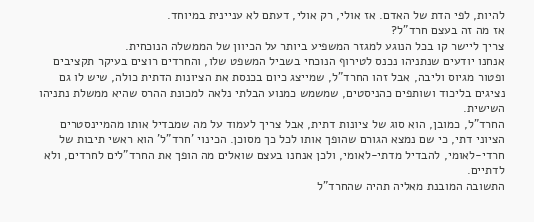להיות, לפי הדת של האדם. אז אולי, רק אולי, דעתם לא עניינית במיוחד.
אז מה זה בעצם חרד"ל?
צריך ליישר קו בכל הנוגע למגזר המשפיע ביותר על הכיוון של הממשלה הנוכחית.
אנחנו יודעים שנתניהו נכנס לטירוף הנוכחי בשביל המשפט שלו, והחרדים רוצים בעיקר תקציבים ופטור מגיוס וליבה, אבל זהו החרד"ל, שמייצג כיום בכנסת את הציונות הדתית כולה, שיש לו גם נציגים בליכוד ושותפים כהניסטים, שמשמש כמנוע הבלתי נלאה למכונת ההרס שהיא ממשלת נתניהו השישית.
החרד"ל, כמובן, הוא סוג של ציונות דתית, אבל צריך לעמוד על מה שמבדיל אותו מהמיינסטרים הציוני דתי, כי שם נמצא הגורם שהופך אותו לכל כך מסוכן. הכינוי 'חרד"ל' הוא ראשי תיבות של חרדי-לאומי, להבדיל מדתי-לאומי, ולכן אנחנו בעצם שואלים מה הופך את החרד"לים לחרדים, ולא לדתיים.
התשובה המובנת מאליה תהיה שהחרד"ל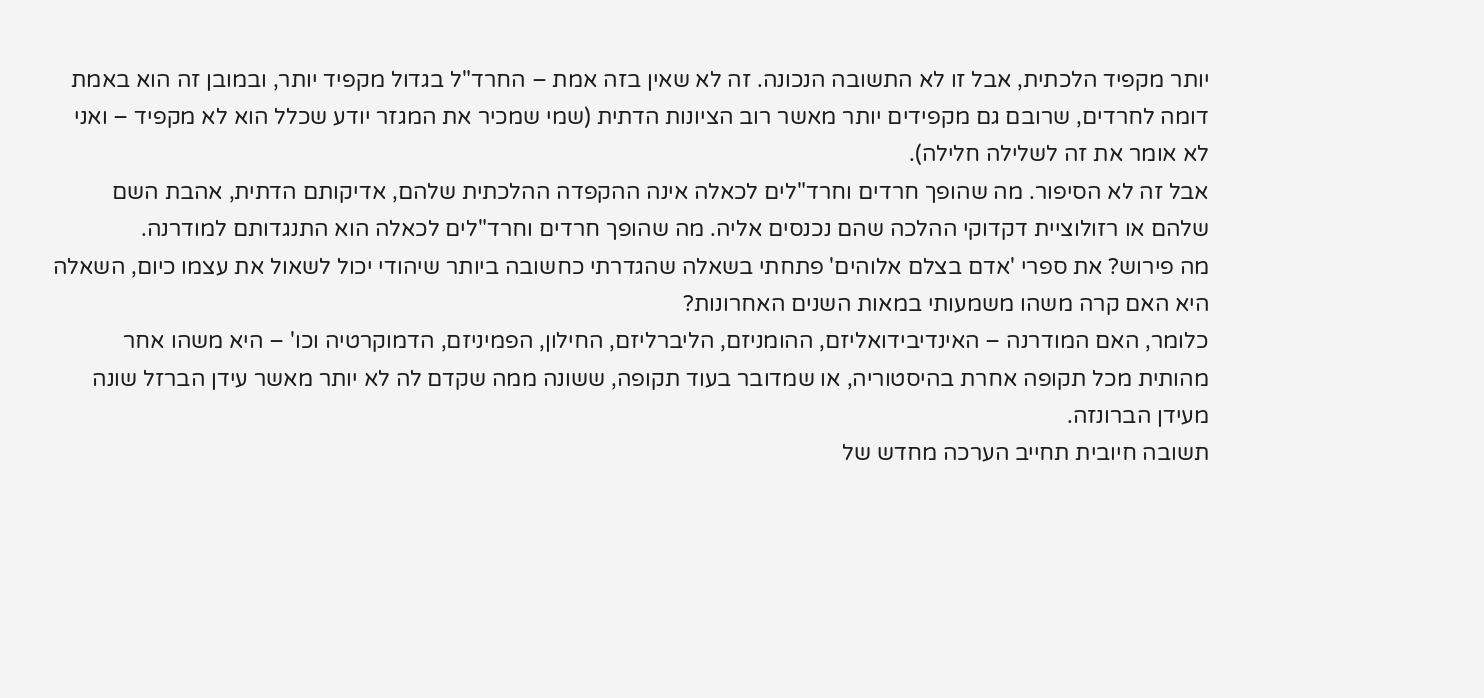יותר מקפיד הלכתית, אבל זו לא התשובה הנכונה. זה לא שאין בזה אמת – החרד"ל בגדול מקפיד יותר, ובמובן זה הוא באמת דומה לחרדים, שרובם גם מקפידים יותר מאשר רוב הציונות הדתית (שמי שמכיר את המגזר יודע שכלל הוא לא מקפיד – ואני לא אומר את זה לשלילה חלילה).
אבל זה לא הסיפור. מה שהופך חרדים וחרד"לים לכאלה אינה ההקפדה ההלכתית שלהם, אדיקותם הדתית, אהבת השם שלהם או רזולוציית דקדוקי ההלכה שהם נכנסים אליה. מה שהופך חרדים וחרד"לים לכאלה הוא התנגדותם למודרנה.
מה פירוש? את ספרי 'אדם בצלם אלוהים' פתחתי בשאלה שהגדרתי כחשובה ביותר שיהודי יכול לשאול את עצמו כיום, השאלה היא האם קרה משהו משמעותי במאות השנים האחרונות?
כלומר, האם המודרנה – האינדיבידואליזם, ההומניזם, הליברליזם, החילון, הפמיניזם, הדמוקרטיה וכו' – היא משהו אחר מהותית מכל תקופה אחרת בהיסטוריה, או שמדובר בעוד תקופה, ששונה ממה שקדם לה לא יותר מאשר עידן הברזל שונה מעידן הברונזה.
תשובה חיובית תחייב הערכה מחדש של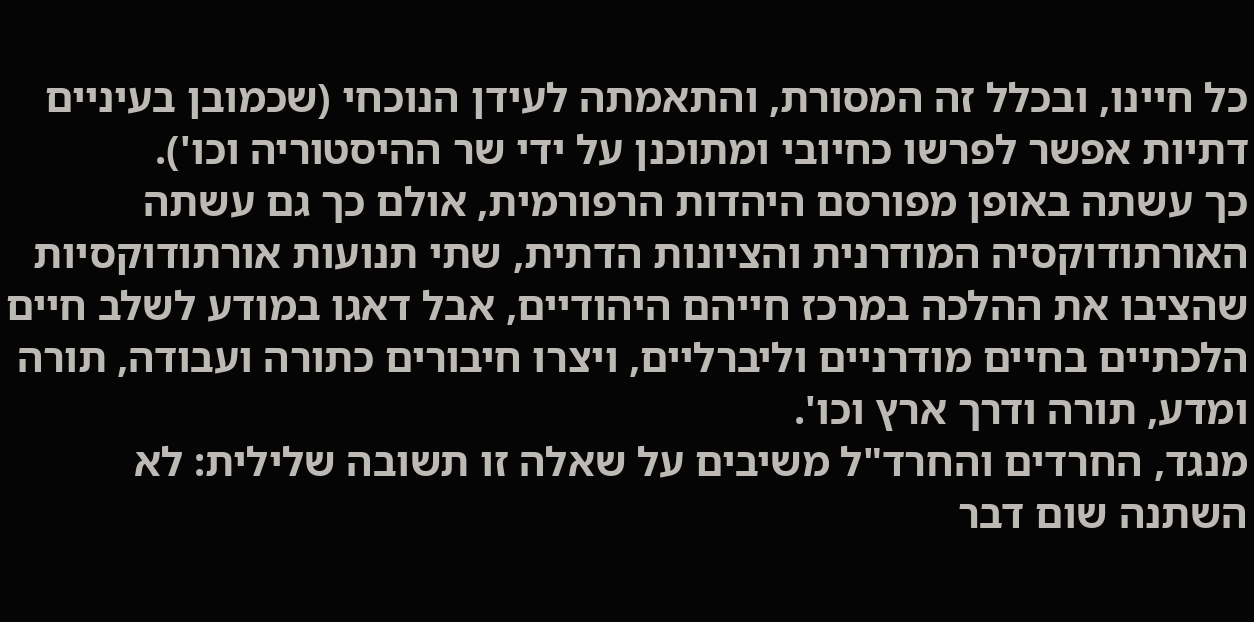כל חיינו, ובכלל זה המסורת, והתאמתה לעידן הנוכחי (שכמובן בעיניים דתיות אפשר לפרשו כחיובי ומתוכנן על ידי שר ההיסטוריה וכו').
כך עשתה באופן מפורסם היהדות הרפורמית, אולם כך גם עשתה האורתודוקסיה המודרנית והציונות הדתית, שתי תנועות אורתודוקסיות שהציבו את ההלכה במרכז חייהם היהודיים, אבל דאגו במודע לשלב חיים הלכתיים בחיים מודרניים וליברליים, ויצרו חיבורים כתורה ועבודה, תורה ומדע, תורה ודרך ארץ וכו'.
מנגד, החרדים והחרד"ל משיבים על שאלה זו תשובה שלילית: לא השתנה שום דבר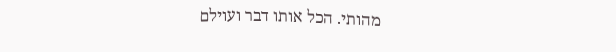מהותי. הכל אותו דבר ועוילם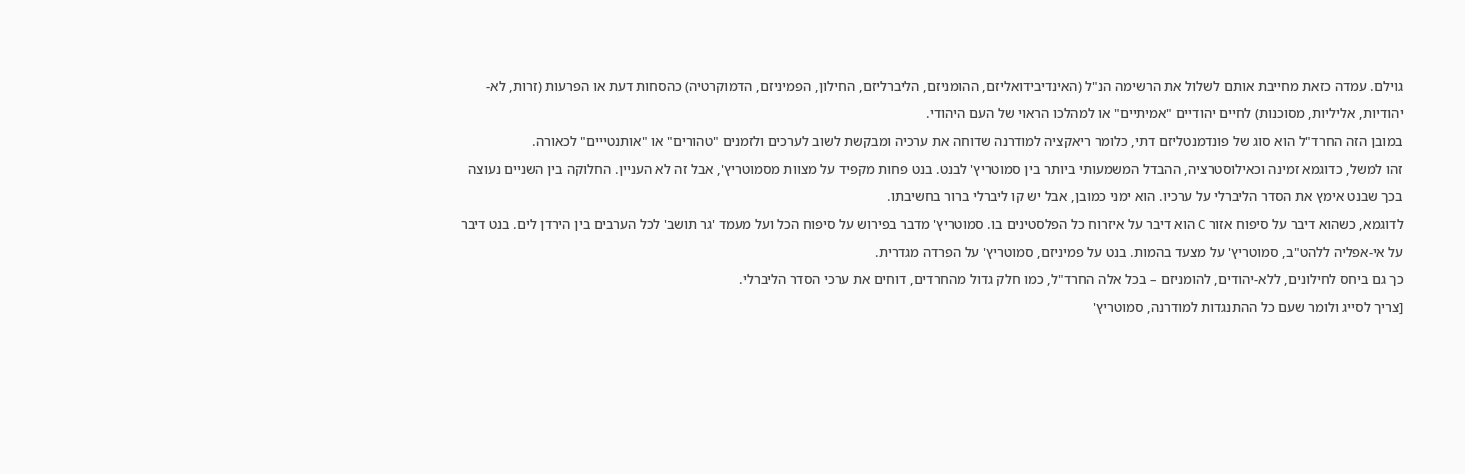גוילם. עמדה כזאת מחייבת אותם לשלול את הרשימה הנ"ל (האינדיבידואליזם, ההומניזם, הליברליזם, החילון, הפמיניזם, הדמוקרטיה) כהסחות דעת או הפרעות (זרות, לא-יהודיות, אליליות, מסוכנות) לחיים יהודיים "אמיתיים" או למהלכו הראוי של העם היהודי.
במובן הזה החרד"ל הוא סוג של פונדמנטליזם דתי, כלומר ריאקציה למודרנה שדוחה את ערכיה ומבקשת לשוב לערכים ולזמנים "טהורים" או "אותנטייים" לכאורה.
זהו למשל, כדוגמא זמינה וכאילוסטרציה, ההבדל המשמעותי ביותר בין סמוטריץ' לבנט. בנט פחות מקפיד על מצוות מסמוטריץ', אבל זה לא העניין. החלוקה בין השניים נעוצה בכך שבנט אימץ את הסדר הליברלי על ערכיו. הוא ימני כמובן, אבל יש קו ליברלי ברור בחשיבתו.
לדוגמא, כשהוא דיבר על סיפוח אזור C הוא דיבר על איזרוח כל הפלסטינים בו. סמוטריץ' מדבר בפירוש על סיפוח הכל ועל מעמד 'גר תושב' לכל הערבים בין הירדן לים. בנט דיבר על אי-אפליה ללהט"ב, סמוטריץ' על מצעד בהמות. בנט על פמיניזם, סמוטריץ' על הפרדה מגדרית.
כך גם ביחס לחילונים, ללא-יהודים, להומניזם – בכל אלה החרד"ל, כמו חלק גדול מהחרדים, דוחים את ערכי הסדר הליברלי.
[צריך לסייג ולומר שעם כל ההתנגדות למודרנה, סמוטריץ'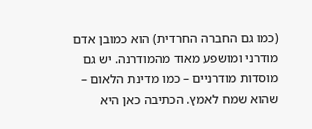(כמו גם החברה החרדית) הוא כמובן אדם מודרני ומושפע מאוד מהמודרנה. יש גם מוסדות מודרניים – כמו מדינת הלאום – שהוא שמח לאמץ. הכתיבה כאן היא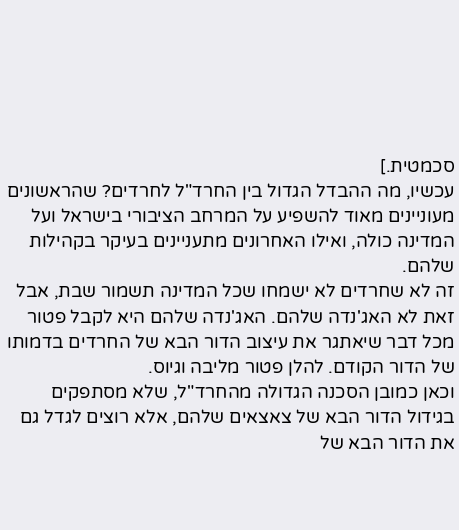סכמטית.]
עכשיו, מה ההבדל הגדול בין החרד"ל לחרדים? שהראשונים מעוניינים מאוד להשפיע על המרחב הציבורי בישראל ועל המדינה כולה, ואילו האחרונים מתעניינים בעיקר בקהילות שלהם.
זה לא שחרדים לא ישמחו שכל המדינה תשמור שבת, אבל זאת לא האג'נדה שלהם. האג'נדה שלהם היא לקבל פטור מכל דבר שיאתגר את עיצוב הדור הבא של החרדים בדמותו של הדור הקודם. להלן פטור מליבה וגיוס.
וכאן כמובן הסכנה הגדולה מהחרד"ל, שלא מסתפקים בגידול הדור הבא של צאצאים שלהם, אלא רוצים לגדל גם את הדור הבא של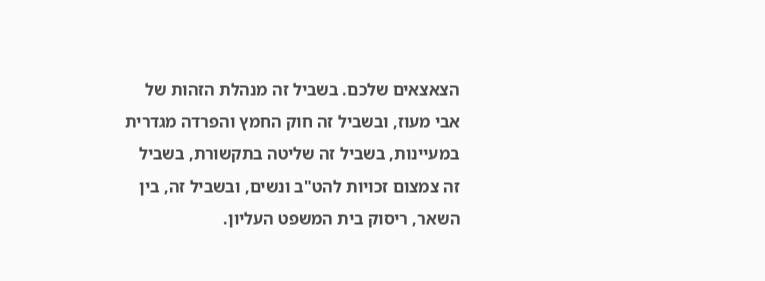הצאצאים שלכם. בשביל זה מנהלת הזהות של אבי מעוז, ובשביל זה חוק החמץ והפרדה מגדרית במעיינות, בשביל זה שליטה בתקשורת, בשביל זה צמצום זכויות להט"ב ונשים, ובשביל זה, בין השאר, ריסוק בית המשפט העליון.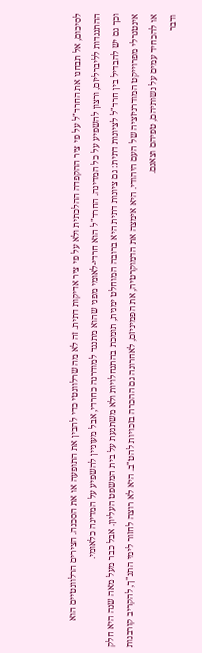לסיכום, אל תבחנו את החרד"ל על פי ציר ההקפדה ההלכתית ולא על פי ציר אדיקות דתית. זה לא מה שרלוונטי כדי להבין את התופעה או את הסכנה. הצירים הרלוונטיים הוא ההתנגדות לליברליזם, ורצון להשפיע על כל המדינה. החרד"ל הוא חרדי-לאומי מפני שהוא מתנגד למודרנה כחרדי, אבל מעוניין להשפיע על המדינה כלאומי.
וכך גם יש להבדיל בין חרד"ל לציונות דתית: גם ציונות דתית היא ברובה המוחלט ימנית, תומכת בהתנחלויות ולא משתגעת על בית המשפט העליון. אבל כבר מעל מאה שנה היא חלק אינטגרלי מפרוייקט המודרניזציה של העם היהודי. היא אימצה את הדמוקרטיה, את הפמיניזם, לאחרונה גם ההכרה בזכויות להט"ב. היא לא רוצה לחזור לימי התנ"ך, להקריב קורבנות או להכחיד עמים על נשותיהם, טפיהם וצאנם.
ודבר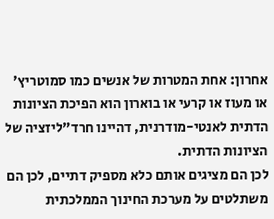אחרון: אחת המטרות של אנשים כמו סמוטריץ' או מעוז או קרעי או בוארון הוא הפיכת הציונות הדתית לאנטי-מודרנית, דהיינו חרד"ליזציה של הציונות הדתית.
לכן הם מציגים אותם כלא מספיק דתיים, לכן הם משתלטים על מערכת החינוך הממלכתית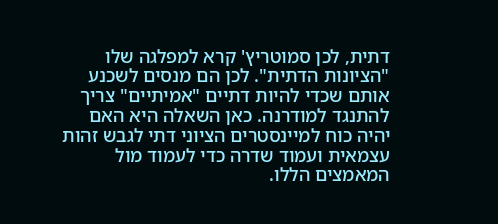דתית, לכן סמוטריץ' קרא למפלגה שלו "הציונות הדתית". לכן הם מנסים לשכנע אותם שכדי להיות דתיים "אמיתיים" צריך להתנגד למודרנה. כאן השאלה היא האם יהיה כוח למיינסטרים הציוני דתי לגבש זהות עצמאית ועמוד שדרה כדי לעמוד מול המאמצים הללו.